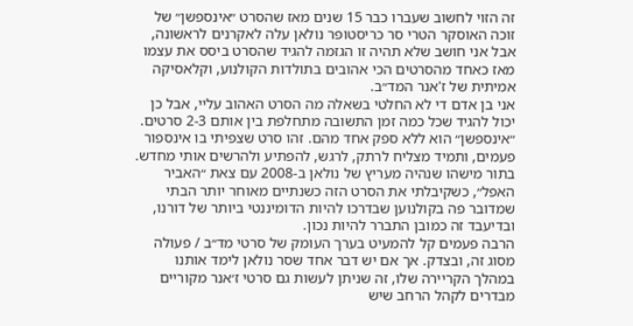זה הזוי לחשוב שעברו כבר 15 שנים מאז שהסרט ״אינספשן״ של זוכה האוסקר הטרי סר כריסטופר נולאן עלה לאקרנים לראשונה, אבל אני חושב שלא תהיה זו הגזמה להגיד שהסרט ביסס את עצמו מאז כאחד מהסרטים הכי אהובים בתולדות הקולנוע, וקלאסיקה אמיתית של ז'אנר המד״ב.
אני בן אדם די לא החלטי בשאלה מה הסרט האהוב עליי, אבל כן יכול להגיד שכל כמה זמן התשובה מתחלפת בין אותם 2-3 סרטים. ״אינספשן״ הוא ללא ספק אחד מהם. זהו סרט שצפיתי בו אינספור פעמים, ותמיד מצליח לרתק, לרגש, להפתיע ולהרשים אותי מחדש. בתור מישהו שנהיה מעריץ של נולאן ב-2008 עם צאת ״האביר האפל״, כשקיבלתי את הסרט הזה כשנתיים מאוחר יותר הבתי שמדובר פה בקולנוען שבדרכו להיות הדומיננטי ביותר של דורנו, ובדיעבד זה כמובן התברר להיות נכון.
הרבה פעמים קל להמעיט בערך העומק של סרטי מד״ב / פעולה מסוג זה, ובצדק. אך אם יש דבר אחד שסר נולאן לימד אותנו במהלך הקריירה שלו, זה שניתן לעשות גם סרטי ז׳אנר מקוריים מבדרים לקהל הרחב שיש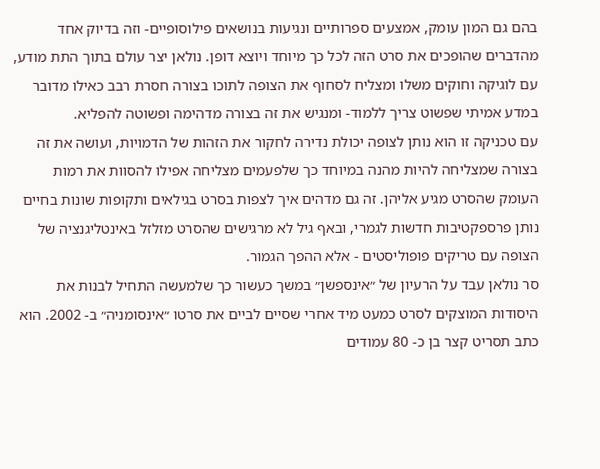בהם גם המון עומק, אמצעים ספרותיים ונגיעות בנושאים פילוסופיים- וזה בדיוק אחד מהדברים שהופכים את סרט הזה לכל כך מיוחד ויוצא דופן. נולאן יצר עולם בתוך התת מודע, עם לוגיקה וחוקים משלו ומצליח לסחוף את הצופה לתוכו בצורה חסרת רבב כאילו מדובר במדע אמיתי שפשוט צריך ללמוד- ומנגיש את זה בצורה מדהימה ופשוטה להפליא.
עם טכניקה זו הוא נותן לצופה יכולת נדירה לחקור את הזהות של הדמויות, ועושה את זה בצורה שמצליחה להיות מהנה במיוחד כך שלפעמים מצליחה אפילו להסוות את רמות העומק שהסרט מגיע אליהן. זה גם מדהים איך לצפות בסרט בגילאים ותקופות שונות בחיים נותן פרספקטיבות חדשות לגמרי, ובאף גיל לא מרגישים שהסרט מזלזל באינטליגנציה של הצופה עם טריקים פופוליסטים - אלא ההפך הגמור.
סר נולאן עבד על הרעיון של ״אינספשן״ במשך כעשור כך שלמעשה התחיל לבנות את היסודות המוצקים לסרט כמעט מיד אחרי שסיים לביים את סרטו ״אינסומניה״ ב- 2002. הוא כתב תסריט קצר בן כ- 80 עמודים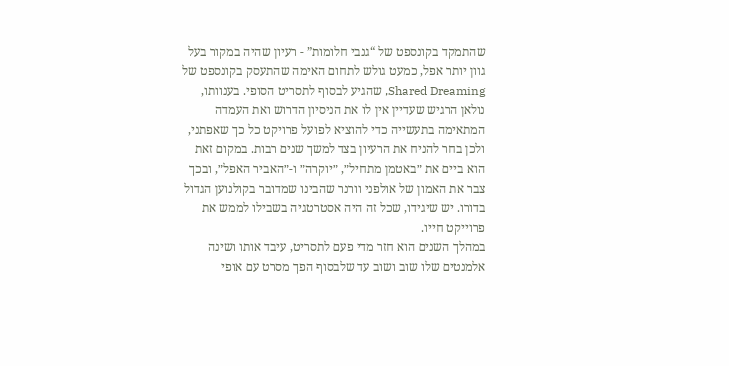שהתמקד בקונספט של “גנבי חלומות” - רעיון שהיה במקור בעל גוון יותר אפל, כמעט גולש לתחום האימה שהתעסק בקונספט של Shared Dreaming, שהגיע לבסוף לתסריט הסופי. בענוותו, נולאן הרגיש שעדיין אין לו את הניסיון הדרוש ואת העמדה המתאימה בתעשייה כדי להוציא לפועל פרויקט כל כך שאפתני, ולכן בחר להניח את הרעיון בצד למשך שנים רבות. במקום זאת הוא ביים את ״באטמן מתחיל״, ״יוקרה״ ו-״האביר האפל״, ובכך צבר את האמון של אולפני וורנר שהבינו שמדובר בקולנוען הגדול בדורו. יש שיגידו, שכל זה היה אסטרטגיה בשבילו לממש את פרוייקט חייו.
במהלך השנים הוא חזר מדי פעם לתסריט, עיבד אותו ושינה אלמנטים שלו שוב ושוב עד שלבסוף הפך מסרט עם אופי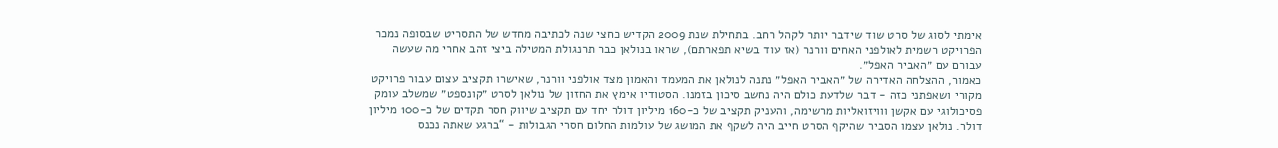אימתי לסוג של סרט שוד שידבר יותר לקהל רחב. בתחילת שנת 2009 הקדיש כחצי שנה לכתיבה מחדש של התסריט שבסופה נמכר הפרויקט רשמית לאולפני האחים וורנר (אז עוד בשיא תפארתם), שראו בנולאן כבר תרנגולת המטילה ביצי זהב אחרי מה שעשה עבורם עם ״האביר האפל״.
כאמור, ההצלחה האדירה של ״האביר האפל״ נתנה לנולאן את המעמד והאמון מצד אולפני וורנר, שאישרו תקציב עצום עבור פרויקט מקורי ושאפתני כזה - דבר שלדעת כולם היה נחשב סיכון בזמנו. הסטודיו אימץ את החזון של נולאן לסרט ״קונספט״ שמשלב עומק פסיכולוגי עם אקשן ווויזואליות מרשימה, והעניק תקציב של כ-160 מיליון דולר יחד עם תקציב שיווק חסר תקדים של כ-100 מיליון דולר. נולאן עצמו הסביר שהיקף הסרט חייב היה לשקף את המושג של עולמות החלום חסרי הגבולות - “ברגע שאתה נכנס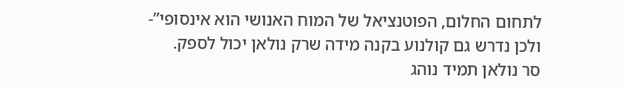לתחום החלום, הפוטנציאל של המוח האנושי הוא אינסופי”- ולכן נדרש גם קולנוע בקנה מידה שרק נולאן יכול לספק.
סר נולאן תמיד נוהג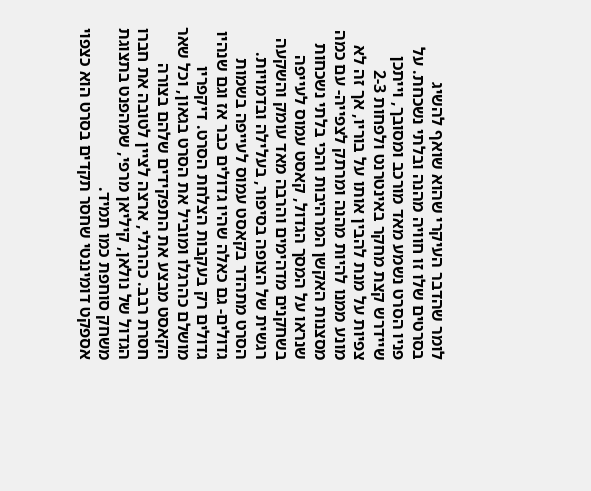לומר שהדבר העיקרי שהוא שואף להשיג בסרטים שלו זו חוויה מהנה ובלתי נשכחת. על פניו הסרט נשמע מאד מורכב ומסובך, וייתכן שיידרש קצת מחקר באינטרנט ולפחות 2-3 צפיות על מנת להבין אותו על בוריו, אך זה לא מונע ממנו להיות מהנה ומרתק לצפייה- עם כמה מסצנות האקשן המרהיבות והכי בלתי נשכחות שנראו על המסך הגדול, קאסט עמוס לעייפה בשחקנים מדהימים והרבה מאד עומק והשקעה רגשית של הצופה בסיפור, בעלילה ובדמויות.
הסרט מתהדר בקאסט עמוס לעייפה בשמות גדולים- גם כאלה שהיו גדולים כבר אז וגם שנהיו גדולים רק בעקבות הצלחת הסרט. דיקפריו מושלם כהרגלו ומוביל את הסרט בגאון, וכל שאר הקאסט מבצע את התפקידים שלהם בצורה חסרת רבב. כהרגלי, ארצה לציין לטובה את חברו הגדול של נולאן, קיליאן מרפי, שמהפנט בתצוגת משחק סוחפת כמו תמיד.
אספקט דומיננטי שחסר תקדים בסרט הוא כצפוי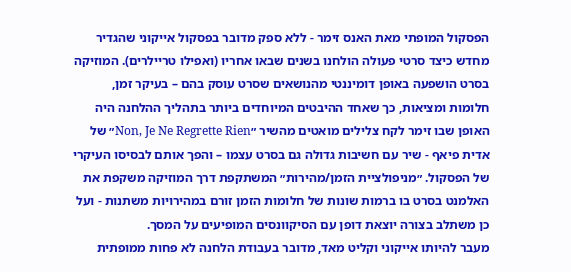הפסקול המופתי מאת האנס זימר - ללא ספק מדובר בפסקול אייקוני שהגדיר מחדש כיצד סרטי פעולה הולחנו בשנים שבאו אחריו (ואפילו טריילרים). המוזיקה בסרט הושפעה באופן דומיננטי מהנושאים שסרט עוסק בהם – בעיקר זמן, חלומות ומציאות, כך שאחד ההיבטים המיוחדים ביותר בתהליך ההלחנה היה האופן שבו זימר לקח צלילים מואטים מהשיר ״Non, Je Ne Regrette Rien״ של אדית פיאף - שיר עם חשיבות גדולה גם בסרט עצמו – והפך אותם לבסיסו העיקרי של הפסקול. ״מניפולציית הזמן/מהירות״ המשתקפת דרך המוזיקה משקפת את האלמנט בסרט בו ברמות שונות של חלומות הזמן זורם במהירויות משתנות - ועל כן משתלב בצורה יוצאת דופן עם הסיקוונסים המופיעים על המסך.
מעבר להיותו אייקוני וקליט מאד, מדובר בעבודת הלחנה לא פחות ממופתית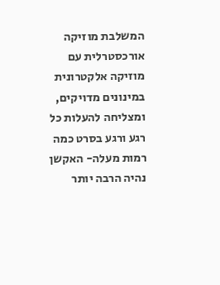המשלבת מוזיקה אורכסטרלית עם מוזיקה אלקטרונית במינונים מדויקים, ומצליחה להעלות כל רגע ורגע בסרט כמה רמות מעלה- האקשן נהיה הרבה יותר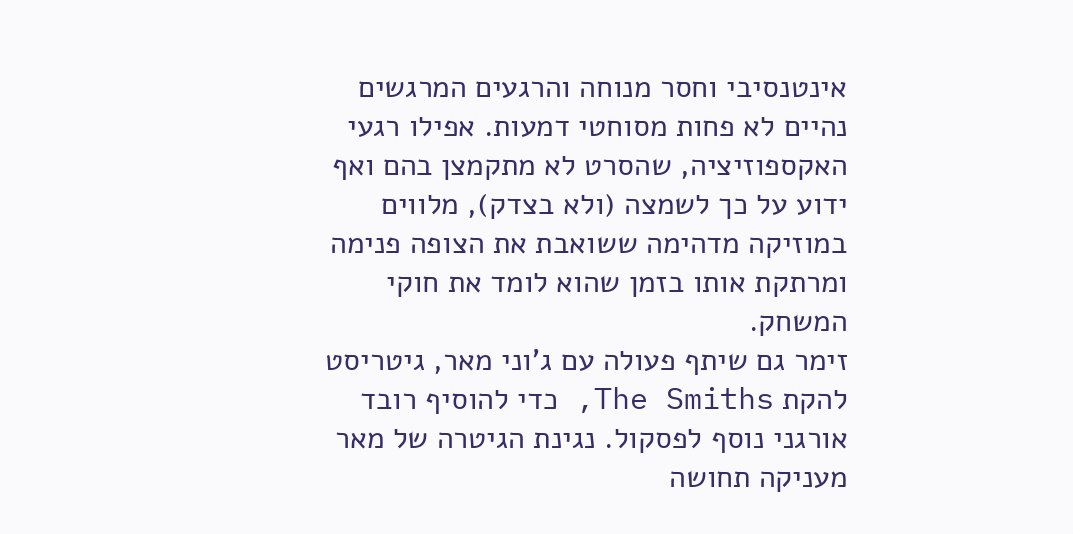אינטנסיבי וחסר מנוחה והרגעים המרגשים נהיים לא פחות מסוחטי דמעות. אפילו רגעי האקספוזיציה, שהסרט לא מתקמצן בהם ואף ידוע על כך לשמצה (ולא בצדק), מלווים במוזיקה מדהימה ששואבת את הצופה פנימה ומרתקת אותו בזמן שהוא לומד את חוקי המשחק.
זימר גם שיתף פעולה עם ג'וני מאר, גיטריסט להקת The Smiths, כדי להוסיף רובד אורגני נוסף לפסקול. נגינת הגיטרה של מאר מעניקה תחושה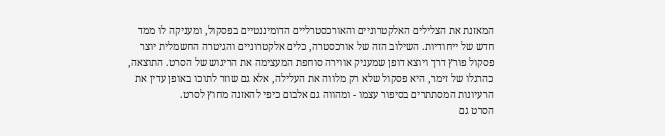המאזנת את הצלילים האלקטרוניים והאורכסטרליים הדומיננטיים בפסקול, ומעניקה לו ממד חדש של ייחודיות. השילוב הזה של אורכסטרה, כלים אלקטרוניים והגיטרה החשמלית יוצר פסקול פורץ דרך ויוצא דופן שמעניק אווירה סוחפת המעצימה את הריגוש של הסרט. התוצאה, כהרגלו של זימר, היא פסקול שלא רק מלווה את העלילה, אלא גם שוזר לתוכו באופן עדין את הרעיונות המסתתרים בסיפור עצמו - ומהווה גם אלבום כיפי להאזנה מחוץ לסרט.
הסרט גם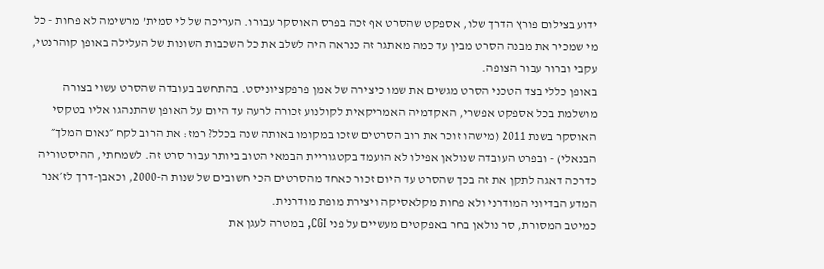ידוע בצילום פורץ הדרך שלו, אספקט שהסרט אף זכה בפרס האוסקר עבורו. העריכה של לי סמית’ מרשימה לא פחות - כל מי שמכיר את מבנה הסרט מבין עד כמה מאתגר זה כנראה היה לשלב את כל השכבות השונות של העלילה באופן קוהרנטי, עקבי וברור עבור הצופה.
באופן כללי בצד הטכני הסרט מגשים את שמו כיצירה של אמן פרפקציוניסט. בהתחשב בעובדה שהסרט עשוי בצורה מושלמת בכל אספקט אפשרי, האקדמיה האמריקאית לקולנוע זכורה לרעה עד היום על האופן שהתנהגו אליו בטקסי האוסקר בשנת 2011 (מישהו זוכר את רוב הסרטים שזכו במקומו באותה שנה בכלל? רמז: את הרוב לקח ״נאום המלך״ הבנאלי) - ובפרט העובדה שנולאן אפילו לא הועמד בקטגוריית הבמאי הטוב ביותר עבור סרט זה. לשמחתי, ההיסטוריה כדרכה דאגה לתקן את זה בכך שהסרט עד היום זכור כאחד מהסרטים הכי חשובים של שנות ה-2000, וכאבן-דרך לז׳אנר המדע הבדיוני המודרני ולא פחות מקלאסיקה ויצירת מופת מודרנית.
כמיטב המסורת, סר נולאן בחר באפקטים מעשיים על פני CGI, במטרה לעגן את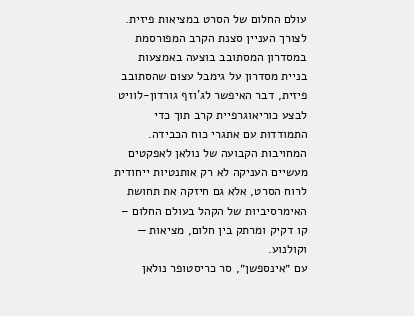עולם החלום של הסרט במציאות פיזית. לצורך העניין סצנת הקרב המפורסמת במסדרון המסתובב בוצעה באמצעות בניית מסדרון על גימבל עצום שהסתובב פיזית, דבר האיפשר לג’וזף גורדון-לוויט לבצע כוריאוגרפיית קרב תוך כדי התמודדות עם אתגרי כוח הכבידה. המחויבות הקבועה של נולאן לאפקטים מעשיים העניקה לא רק אותנטיות ייחודית לרוח הסרט, אלא גם חיזקה את תחושת האימרסיביות של הקהל בעולם החלום – קו דקיק ומרתק בין חלום, מציאות — וקולנוע.
עם ״אינספשן״, סר כריסטופר נולאן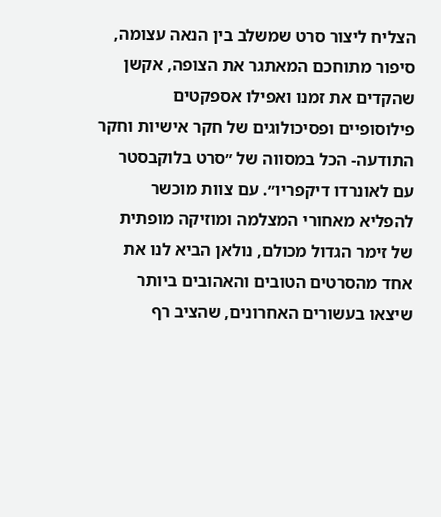הצליח ליצור סרט שמשלב בין הנאה עצומה, סיפור מתוחכם המאתגר את הצופה, אקשן שהקדים את זמנו ואפילו אספקטים פילוסופיים ופסיכולוגים של חקר אישיות וחקר התודעה- הכל במסווה של ״סרט בלוקבסטר עם לאונרדו דיקפריו״. עם צוות מוכשר להפליא מאחורי המצלמה ומוזיקה מופתית של זימר הגדול מכולם, נולאן הביא לנו את אחד מהסרטים הטובים והאהובים ביותר שיצאו בעשורים האחרונים, שהציב רף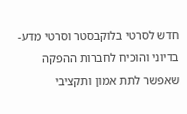חדש לסרטי בלוקבסטר וסרטי מדע-בדיוני והוכיח לחברות ההפקה שאפשר לתת אמון ותקציבי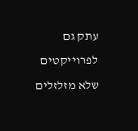עתק גם לפרוייקטים שלא מזלזלים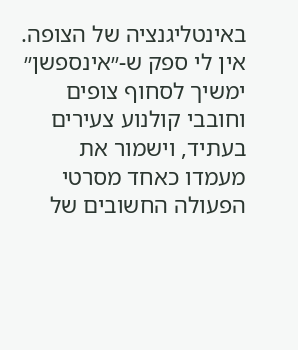באינטליגנציה של הצופה.
אין לי ספק ש-״אינספשן״ ימשיך לסחוף צופים וחובבי קולנוע צעירים בעתיד, וישמור את מעמדו כאחד מסרטי הפעולה החשובים של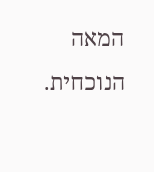המאה הנוכחית.